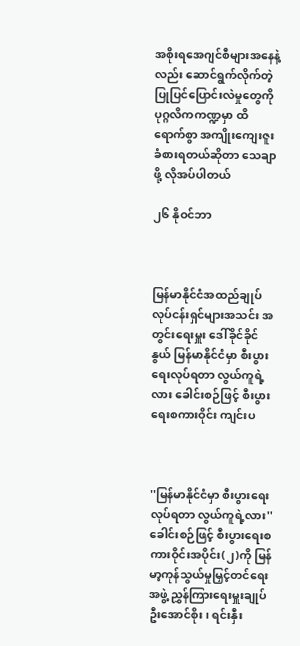အစိုးရအေဂျင်စီများအနေနဲ့လည်း ဆောင်ရွက်လိုက်တဲ့ ပြုပြင်ပြောင်းလဲမှုတွေကို ပုဂ္ဂလိကကဏ္ဍမှာ ထိရောက်စွာ အကျိုးကျေးဇူး ခံစားရတယ်ဆိုတာ သေချာဖို့ လိုအပ်ပါတယ်

၂၆ နိုဝင်ဘာ



မြန်မာနိုင်ငံအထည်ချုပ်လုပ်ငန်းရှင်များအသင်း အတွင်းရေးမှူး ဒေါ်ခိုင်ခိုင်နွယ် မြန်မာနိုင်ငံမှာ စီးပွားရေးလုပ်ရတာ လွယ်ကူရဲ့လား ခေါင်းစဉ်ဖြင့် စီးပွားရေးစကားဝိုင်း ကျင်းပ



''မြန်မာနိုင်ငံမှာ စီးပွားရေးလုပ်ရတာ လွယ်ကူရဲ့လား'' ခေါင်းစဉ်ဖြင့် စီးပွားရေးစကားဝိုင်းအပိုင်း(၂)ကို မြန်မာ့ကုန်သွယ်မှုမြှင့်တင်ရေးအဖွဲ့ ညွှန်ကြားရေးမှူးချုပ် ဦးအောင်စိုး၊ ရင်းနှီး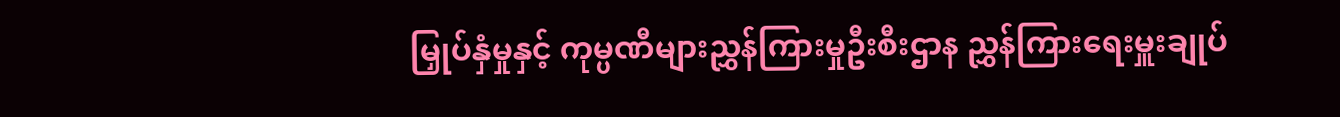မြှုပ်နှံမှုနှင့် ကုမ္ပဏီများညွှန်ကြားမှုဦးစီးဌာန ညွှန်ကြားရေးမှူးချုပ်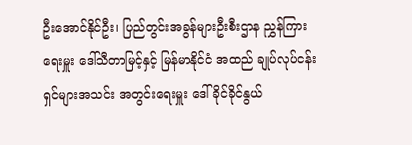ဦးအောင်နိုင်ဦး၊ ပြည်တွင်းအခွန်များဦးစီးဌာန ညွှန်ကြားရေးမှူး ဒေါ်သီတာမြင့်နှင့် မြန်မာနိုင်ငံ အထည် ချုပ်လုပ်ငန်းရှင်များအသင်း အတွင်းရေးမှူး ဒေါ်ခိုင်ခိုင်နွယ်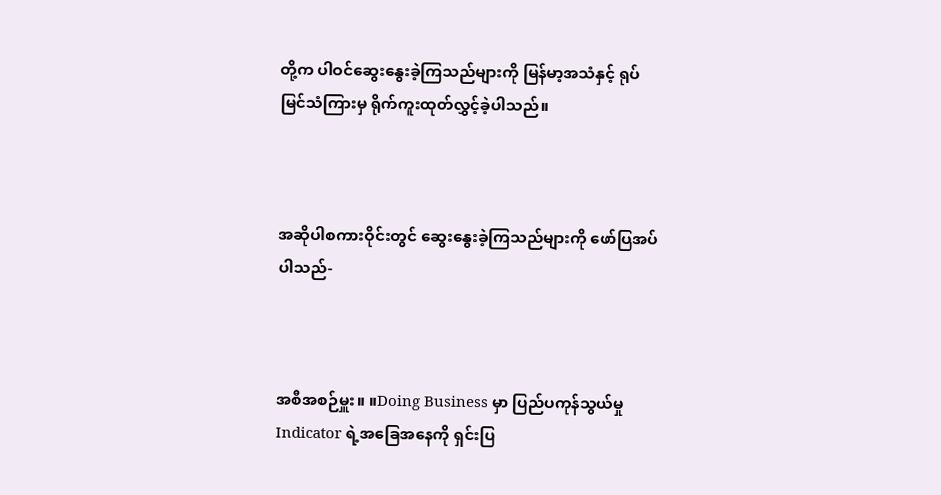တို့က ပါဝင်ဆွေးနွေးခဲ့ကြသည်များကို မြန်မာ့အသံနှင့် ရုပ်မြင်သံကြားမှ ရိုက်ကူးထုတ်လွှင့်ခဲ့ပါသည်။



အဆိုပါစကားဝိုင်းတွင် ဆွေးနွေးခဲ့ကြသည်များကို ဖော်ပြအပ်ပါသည်-



အစီအစဉ်မှူး။ ။Doing Business မှာ ပြည်ပကုန်သွယ်မှု Indicator ရဲ့အခြေအနေကို ရှင်းပြ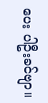ပေး ပါဦးခင်ဗျာ။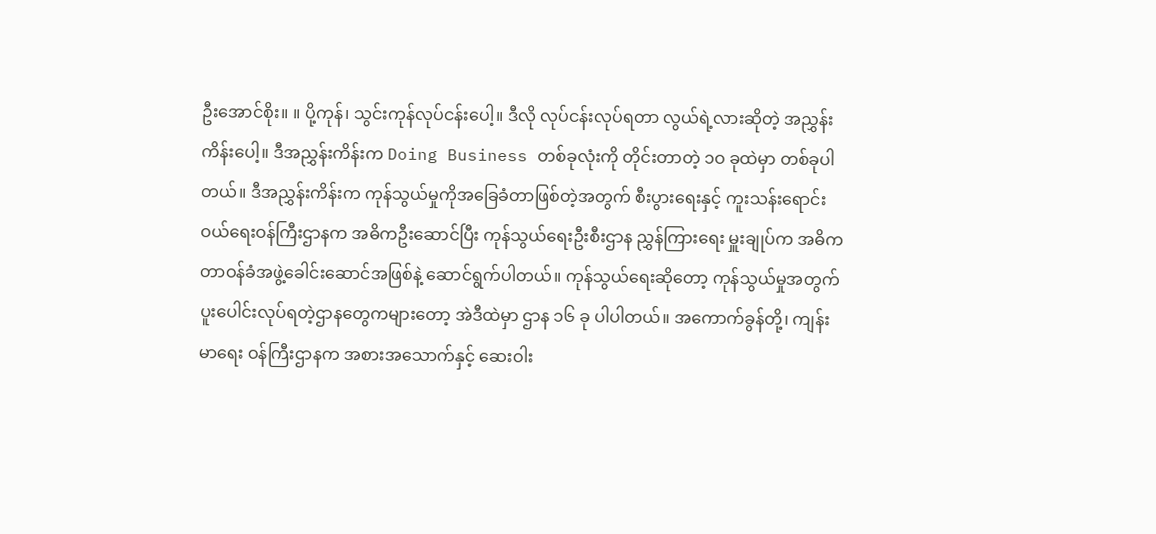ဦးအောင်စိုး။ ။ ပို့ကုန်၊ သွင်းကုန်လုပ်ငန်းပေါ့။ ဒီလို လုပ်ငန်းလုပ်ရတာ လွယ်ရဲ့လားဆိုတဲ့ အညွှန်းကိန်းပေါ့။ ဒီအညွှန်းကိန်းက Doing Business တစ်ခုလုံးကို တိုင်းတာတဲ့ ၁ဝ ခုထဲမှာ တစ်ခုပါတယ်။ ဒီအညွှန်းကိန်းက ကုန်သွယ်မှုကိုအခြေခံတာဖြစ်တဲ့အတွက် စီးပွားရေးနှင့် ကူးသန်းရောင်းဝယ်ရေးဝန်ကြီးဌာနက အဓိကဦးဆောင်ပြီး ကုန်သွယ်ရေးဦးစီးဌာန ညွှန်ကြားရေး မှူးချုပ်က အဓိကတာဝန်ခံအဖွဲ့ခေါင်းဆောင်အဖြစ်နဲ့ ဆောင်ရွက်ပါတယ်။ ကုန်သွယ်ရေးဆိုတော့ ကုန်သွယ်မှုအတွက် ပူးပေါင်းလုပ်ရတဲ့ဌာနတွေကများတော့ အဲဒီထဲမှာ ဌာန ၁၆ ခု ပါပါတယ်။ အကောက်ခွန်တို့၊ ကျန်းမာရေး ဝန်ကြီးဌာနက အစားအသောက်နှင့် ဆေးဝါး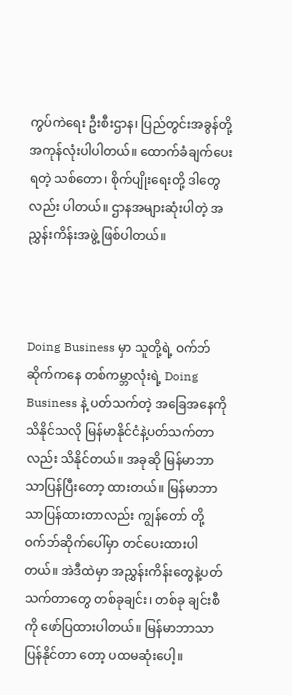ကွပ်ကဲရေး ဦးစီးဌာန၊ ပြည်တွင်းအခွန်တို့ အကုန်လုံးပါပါတယ်။ ထောက်ခံချက်ပေးရတဲ့ သစ်တော၊ စိုက်ပျိုးရေးတို့ ဒါတွေ လည်း ပါတယ်။ ဌာနအများဆုံးပါတဲ့ အညွှန်းကိန်းအဖွဲ့ ဖြစ်ပါတယ်။



Doing Business မှာ သူတို့ရဲ့ ဝက်ဘ်ဆိုက်ကနေ တစ်ကမ္ဘာလုံးရဲ့ Doing Business နဲ့ ပတ်သက်တဲ့ အခြေအနေကို သိနိုင်သလို မြန်မာနိုင်ငံနဲ့ပတ်သက်တာ လည်း သိနိုင်တယ်။ အခုဆို မြန်မာဘာသာပြန်ပြီးတော့ ထားတယ်။ မြန်မာဘာသာပြန်ထားတာလည်း ကျွန်တော် တို့ဝက်ဘ်ဆိုက်ပေါ်မှာ တင်ပေးထားပါတယ်။ အဲဒီထဲမှာ အညွှန်းကိန်းတွေနဲ့ပတ်သက်တာတွေ တစ်ခုချင်း၊ တစ်ခု ချင်းစီကို ဖော်ပြထားပါတယ်။ မြန်မာဘာသာပြန်နိုင်တာ တော့ ပထမဆုံးပေါ့။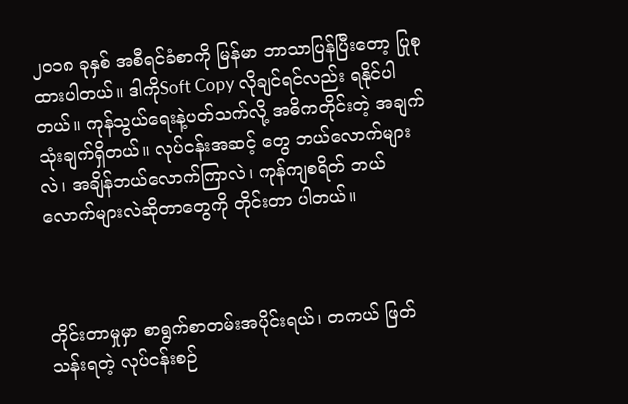၂ဝ၁၈ ခုနှစ် အစီရင်ခံစာကို မြန်မာ ဘာသာပြန်ပြီးတော့ ပြုစုထားပါတယ်။ ဒါကိုSoft Copy လိုချင်ရင်လည်း ရနိုင်ပါတယ်။ ကုန်သွယ်ရေးနဲ့ပတ်သက်လို့ အဓိကတိုင်းတဲ့ အချက်သုံးချက်ရှိတယ်။ လုပ်ငန်းအဆင့် တွေ ဘယ်လောက်များလဲ၊ အချိန်ဘယ်လောက်ကြာလဲ၊ ကုန်ကျစရိတ် ဘယ်လောက်များလဲဆိုတာတွေကို တိုင်းတာ ပါတယ်။



တိုင်းတာမှုမှာ စာရွက်စာတမ်းအပိုင်းရယ်၊ တကယ် ဖြတ်သန်းရတဲ့ လုပ်ငန်းစဉ်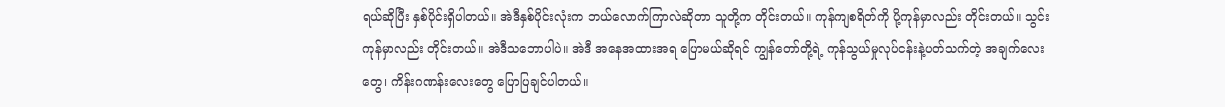ရယ်ဆိုပြီး နှစ်ပိုင်းရှိပါတယ်။ အဲဒီနှစ်ပိုင်းလုံးက ဘယ်လောက်ကြာလဲဆိုတာ သူတို့က တိုင်းတယ်။ ကုန်ကျစရိတ်ကို ပို့ကုန်မှာလည်း တိုင်းတယ်။ သွင်းကုန်မှာလည်း တိုင်းတယ်။ အဲဒီသဘောပါပဲ။ အဲဒီ အနေအထားအရ ပြောမယ်ဆိုရင် ကျွန်တော်တို့ရဲ့ ကုန်သွယ်မှုလုပ်ငန်းနဲ့ပတ်သက်တဲ့ အချက်လေးတွေ၊ ကိန်းဂဏန်းလေးတွေ ပြောပြချင်ပါတယ်။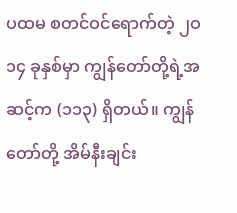ပထမ စတင်ဝင်ရောက်တဲ့ ၂ဝ၁၄ ခုနှစ်မှာ ကျွန်တော်တို့ရဲ့အဆင့်က (၁၁၃) ရှိတယ်။ ကျွန်တော်တို့ အိမ်နီးချင်း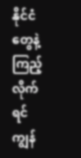နိုင်ငံတွေနဲ့ကြည့်လိုက်ရင် ကျွန်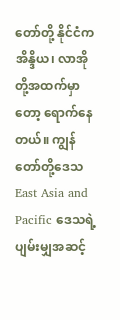တော်တို့ နိုင်ငံက အိန္ဒိယ၊ လာအိုတို့အထက်မှာတော့ ရောက်နေ တယ်။ ကျွန်တော်တို့ဒေသ East Asia and Pacific ဒေသရဲ့ ပျမ်းမျှအဆင့်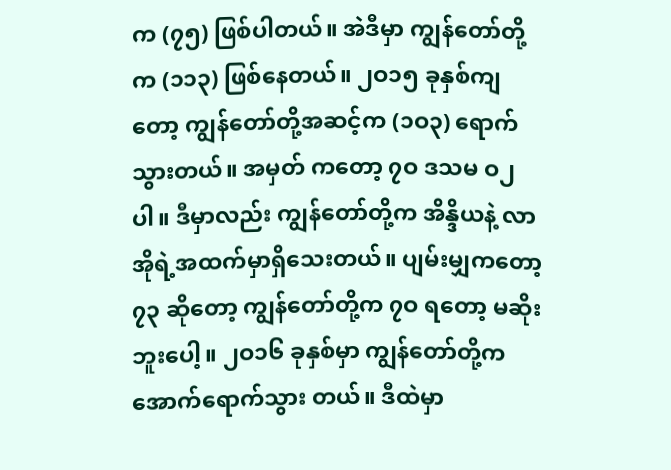က (၇၅) ဖြစ်ပါတယ်။ အဲဒီမှာ ကျွန်တော်တို့က (၁၁၃) ဖြစ်နေတယ်။ ၂ဝ၁၅ ခုနှစ်ကျတော့ ကျွန်တော်တို့အဆင့်က (၁ဝ၃) ရောက်သွားတယ်။ အမှတ် ကတော့ ၇ဝ ဒသမ ဝ၂ ပါ။ ဒီမှာလည်း ကျွန်တော်တို့က အိန္ဒိယနဲ့ လာအိုရဲ့အထက်မှာရှိသေးတယ်။ ပျမ်းမျှကတော့ ၇၃ ဆိုတော့ ကျွန်တော်တို့က ၇ဝ ရတော့ မဆိုးဘူးပေါ့။ ၂ဝ၁၆ ခုနှစ်မှာ ကျွန်တော်တို့က အောက်ရောက်သွား တယ်။ ဒီထဲမှာ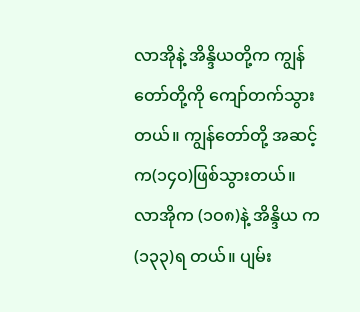လာအိုနဲ့ အိန္ဒိယတို့က ကျွန်တော်တို့ကို ကျော်တက်သွားတယ်။ ကျွန်တော်တို့ အဆင့်က(၁၄ဝ)ဖြစ်သွားတယ်။ လာအိုက (၁ဝ၈)နဲ့ အိန္ဒိယ က (၁၃၃)ရ တယ်။ ပျမ်း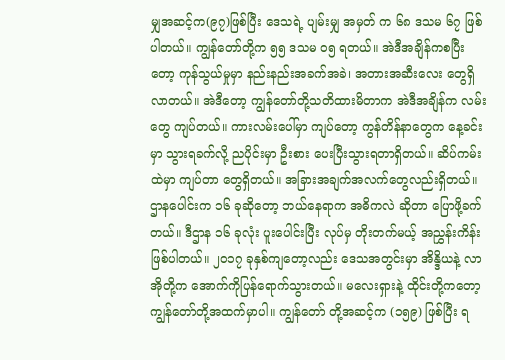မျှအဆင့်က(၉၇)ဖြစ်ပြီး ဒေသရဲ့ ပျမ်းမျှ အမှတ် က ၆၈ ဒသမ ၆၇ ဖြစ်ပါတယ်။ ကျွန်တော်တို့က ၅၅ ဒသမ ဝ၅ ရတယ်။ အဲဒီအချိန်ကစပြီးတော့ ကုန်သွယ်မှုမှာ နည်းနည်းအခက်အခဲ၊ အတားအဆီးလေး တွေရှိလာတယ်။ အဲဒီတော့ ကျွန်တော်တို့သတိထားမိတာက အဲဒီအချိန်က လမ်းတွေ ကျပ်တယ်။ ကားလမ်းပေါ်မှာ ကျပ်တော့ ကွန်တိန်နာတွေက နေ့ခင်းမှာ သွားရခက်လို့ ညပိုင်းမှာ ဦးစား ပေးပြီးသွားရတာရှိတယ်။ ဆိပ်ကမ်းထဲမှာ ကျပ်တာ တွေရှိတယ်။ အခြားအချက်အလက်တွေလည်းရှိတယ်။ ဌာနပေါင်းက ၁၆ ခုဆိုတော့ ဘယ်နေရာက အဓိကလဲ ဆိုတာ ပြောဖို့ခက်တယ်။ ဒီဌာန ၁၆ ခုလုံး ပူးပေါင်းပြီး လုပ်မှ တိုးတက်မယ့် အညွှန်းကိန်းဖြစ်ပါတယ်။ ၂ဝ၁၇ ခုနှစ်ကျတော့လည်း ဒေသအတွင်းမှာ အိန္ဒိယနဲ့ လာအိုတို့က အောက်ကိုပြန်ရောက်သွားတယ်။ မလေးရှားနဲ့ ထိုင်းတို့ကတော့ ကျွန်တော်တို့အထက်မှာပါ။ ကျွန်တော် တို့အဆင့်က (၁၅၉) ဖြစ်ပြီး ရ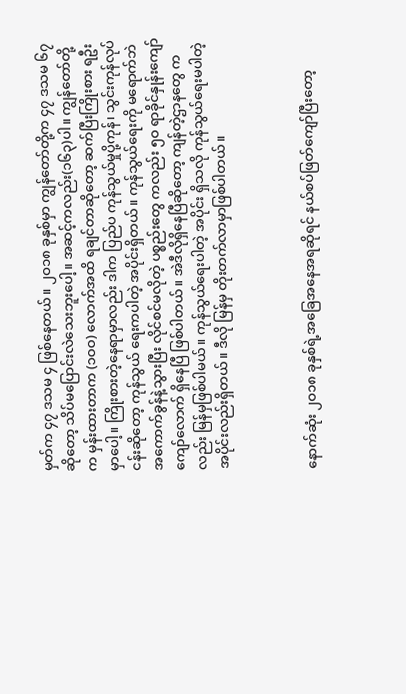မှတ်က ၄၇ ဒသမ ၄ ဖြစ်နေတယ်။ ၂ဝ၁၈ ခုနှစ်မှာ ကျွန်တော်တို့က ၄၇ ဒသမ ၆၇ ဆိုတော့ သိပ်မပြောင်းလဲသေးဘူးပေါ့။ အဆင့်ကလည်း(၁၆၃)ပါ။ ကျွန်တော်တို့က မှန်းထားတာက (၁ဝဝ) လောက်အထိ ရချင်တာဆိုတော့ ဆက်ပြီးကြိုးစား ရဦးမှာပေါ့။ ကြိုးစားတဲ့နေရာမှာလည်း ဒါက ပြည်ပ ကုန်သွယ်မှုပို့ကုန်၊ သွင်းကုန်လုပ်ငန်းဆိုတော့ ကုန်သွယ် ရေးကပါတဲ့ အပိုင်းရှိတယ်။ ကုန်သွယ်ရေးကို မရောက်ဘဲ အကောက်ခွန်နဲ့သွားပြီး လိုင်စင်မလိုတဲ့ ပစ္စည်းတွေ ကလည်း ၅ဝ ရာခိုင်နှုန်းကျော်ကျော်လောက် ရှိနေပြီ ဖြစ်ပါတယ်။ အဲဒီလိုရှိနေပြီဆိုတော့ ကျန်တဲ့ဌာနတွေ ကလည်း မြန်မှဖြစ်ပါမယ်။ ကုန်သွယ်ရေးပါတဲ့ အပိုင်း ရှိသလို ကုန်သွယ်ရေးမပါတဲ့ အပိုင်းလည်းရှိတယ်။ ဒီလို မြန်မှ တိုးတက်လာမှာဖြစ်ပါတယ်။



နောက်ဆုံး ၂ဝ၁၈ ခုနှစ်ရဲ့အခြေအနေအရဆိုရင် နယ်စပ်ဖြတ်ကျော်ပြီးတော့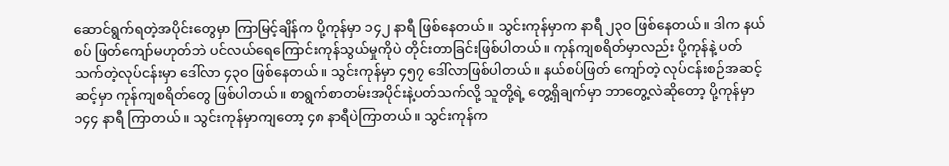ဆောင်ရွက်ရတဲ့အပိုင်းတွေမှာ ကြာမြင့်ချိန်က ပို့ကုန်မှာ ၁၄၂ နာရီ ဖြစ်နေတယ်။ သွင်းကုန်မှာက နာရီ ၂၃ဝ ဖြစ်နေတယ်။ ဒါက နယ်စပ် ဖြတ်ကျော်မဟုတ်ဘဲ ပင်လယ်ရေကြောင်းကုန်သွယ်မှုကိုပဲ တိုင်းတာခြင်းဖြစ်ပါတယ်။ ကုန်ကျစရိတ်မှာလည်း ပို့ကုန်နဲ့ ပတ်သက်တဲ့လုပ်ငန်းမှာ ဒေါ်လာ ၄၃ဝ ဖြစ်နေတယ်။ သွင်းကုန်မှာ ၄၅၇ ဒေါ်လာဖြစ်ပါတယ်။ နယ်စပ်ဖြတ် ကျော်တဲ့ လုပ်ငန်းစဉ်အဆင့်ဆင့်မှာ ကုန်ကျစရိတ်တွေ ဖြစ်ပါတယ်။ စာရွက်စာတမ်းအပိုင်းနဲ့ပတ်သက်လို့ သူတို့ရဲ့ တွေ့ရှိချက်မှာ ဘာတွေ့လဲဆိုတော့ ပို့ကုန်မှာ ၁၄၄ နာရီ ကြာတယ်။ သွင်းကုန်မှာကျတော့ ၄၈ နာရီပဲကြာတယ်။ သွင်းကုန်က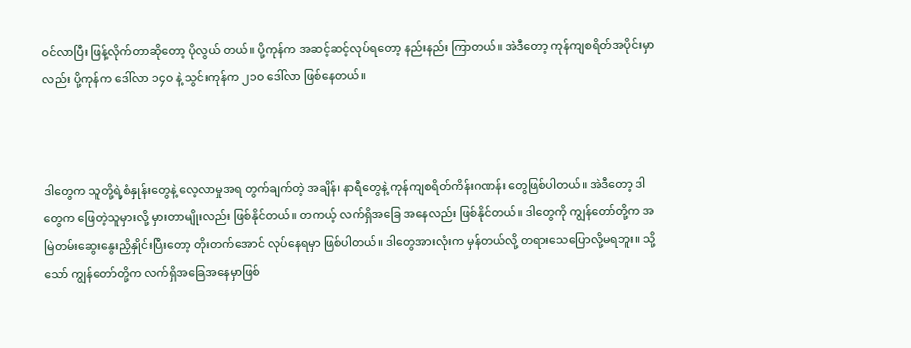ဝင်လာပြီး ဖြန့်လိုက်တာဆိုတော့ ပိုလွယ် တယ်။ ပို့ကုန်က အဆင့်ဆင့်လုပ်ရတော့ နည်းနည်း ကြာတယ်။ အဲဒီတော့ ကုန်ကျစရိတ်အပိုင်းမှာလည်း ပို့ကုန်က ဒေါ်လာ ၁၄ဝ နဲ့ သွင်းကုန်က ၂၁ဝ ဒေါ်လာ ဖြစ်နေတယ်။



ဒါတွေက သူတို့ရဲ့စံနှုန်းတွေနဲ့ လေ့လာမှုအရ တွက်ချက်တဲ့ အချိန်၊ နာရီတွေနဲ့ ကုန်ကျစရိတ်ကိန်းဂဏန်း တွေဖြစ်ပါတယ်။ အဲဒီတော့ ဒါတွေက ဖြေတဲ့သူမှားလို့ မှားတာမျိုးလည်း ဖြစ်နိုင်တယ်။ တကယ့် လက်ရှိအခြေ အနေလည်း ဖြစ်နိုင်တယ်။ ဒါတွေကို ကျွန်တော်တို့က အမြဲတမ်းဆွေးနွေးညှိနှိုင်းပြီးတော့ တိုးတက်အောင် လုပ်နေရမှာ ဖြစ်ပါတယ်။ ဒါတွေအားလုံးက မှန်တယ်လို့ တရားသေပြောလို့မရဘူး။ သို့သော် ကျွန်တော်တို့က လက်ရှိအခြေအနေမှာဖြစ်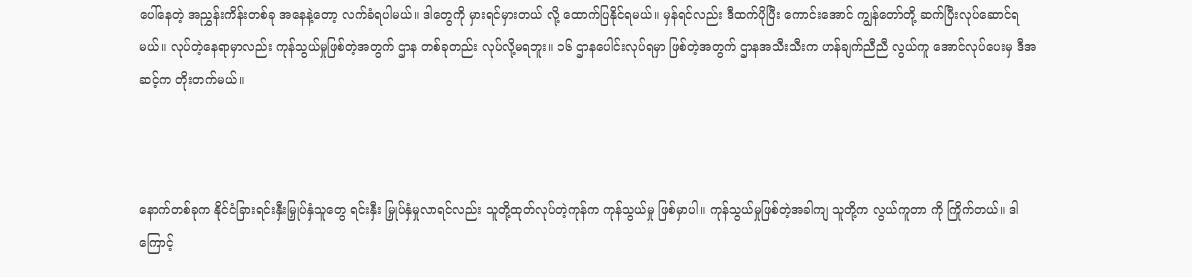ပေါ်နေတဲ့ အညွှန်းကိန်းတစ်ခု အနေနဲ့တော့ လက်ခံရပါမယ်။ ဒါတွေကို မှားရင်မှားတယ် လို့ ထောက်ပြနိုင်ရမယ်။ မှန်ရင်လည်း ဒီထက်ပိုပြီး ကောင်းအောင် ကျွန်တော်တို့ ဆက်ပြီးလုပ်ဆောင်ရမယ်။ လုပ်တဲ့နေရာမှာလည်း ကုန်သွယ်မှုဖြစ်တဲ့အတွက် ဌာန တစ်ခုတည်း လုပ်လို့မရဘူး။ ၁၆ ဌာနပေါင်းလုပ်ရမှာ ဖြစ်တဲ့အတွက် ဌာနအသီးသီးက ဟန်ချက်ညီညီ လွယ်ကူ အောင်လုပ်ပေးမှ ဒီအဆင့်က တိုးတက်မယ်။



နောက်တစ်ခုက နိုင်ငံခြားရင်းနှီးမြှုပ်နှံသူတွေ ရင်းနှီး မြှုပ်နှံမှုလာရင်လည်း သူတို့ထုတ်လုပ်တဲ့ကုန်က ကုန်သွယ်မှု ဖြစ်မှာပါ။ ကုန်သွယ်မှုဖြစ်တဲ့အခါကျ သူတို့က လွယ်ကူတာ ကို ကြိုက်တယ်။ ဒါကြောင့်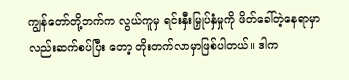ကျွန်တော်တို့ဘက်က လွယ်ကူမှ ရင်းနှီးမြှုပ်နှံမှုကို ဖိတ်ခေါ်တဲ့နေရာမှာလည်းဆက်စပ်ပြီး တော့ တိုးတက်လာမှာဖြစ်ပါတယ်။ ဒါက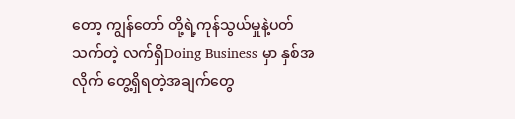တော့ ကျွန်တော် တို့ရဲ့ကုန်သွယ်မှုနဲ့ပတ်သက်တဲ့ လက်ရှိDoing Business မှာ နှစ်အလိုက် တွေ့ရှိရတဲ့အချက်တွေ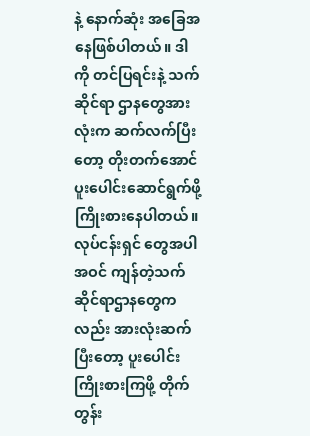နဲ့ နောက်ဆုံး အခြေအနေဖြစ်ပါတယ်။ ဒါကို တင်ပြရင်းနဲ့ သက်ဆိုင်ရာ ဌာနတွေအားလုံးက ဆက်လက်ပြီးတော့ တိုးတက်အောင် ပူးပေါင်းဆောင်ရွက်ဖို့ ကြိုးစားနေပါတယ်။ လုပ်ငန်းရှင် တွေအပါအဝင် ကျန်တဲ့သက်ဆိုင်ရာဌာနတွေကလည်း အားလုံးဆက်ပြီးတော့ ပူးပေါင်းကြိုးစားကြဖို့ တိုက်တွန်း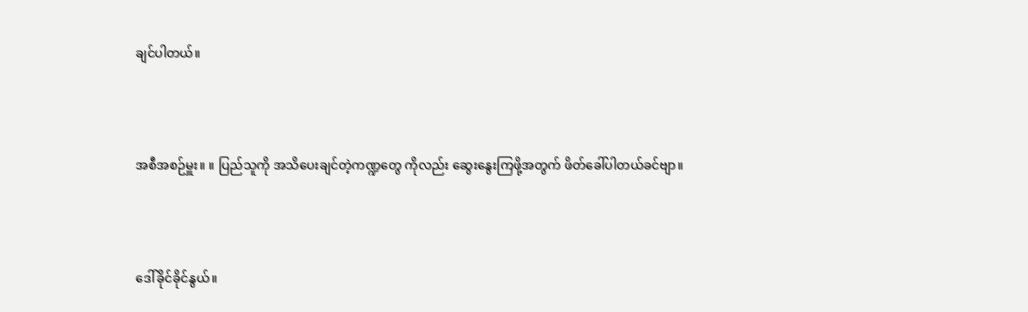ချင်ပါတယ်။



အစီအစဉ်မှူး။ ။ ပြည်သူကို အသိပေးချင်တဲ့ကဏ္ဍတွေ ကိုလည်း ဆွေးနွေးကြဖို့အတွက် ဖိတ်ခေါ်ပါတယ်ခင်ဗျာ။



ဒေါ်ခိုင်ခိုင်နွယ်။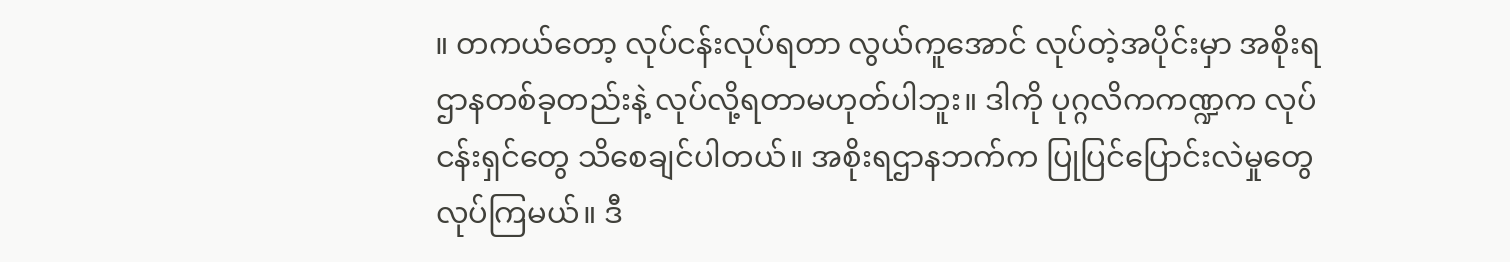။ တကယ်တော့ လုပ်ငန်းလုပ်ရတာ လွယ်ကူအောင် လုပ်တဲ့အပိုင်းမှာ အစိုးရဌာနတစ်ခုတည်းနဲ့ လုပ်လို့ရတာမဟုတ်ပါဘူး။ ဒါကို ပုဂ္ဂလိကကဏ္ဍက လုပ်ငန်းရှင်တွေ သိစေချင်ပါတယ်။ အစိုးရဌာနဘက်က ပြုပြင်ပြောင်းလဲမှုတွေ လုပ်ကြမယ်။ ဒီ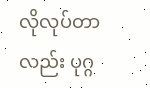လိုလုပ်တာလည်း ပုဂ္ဂ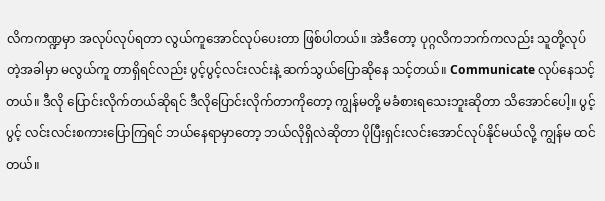လိကကဏ္ဍမှာ အလုပ်လုပ်ရတာ လွယ်ကူအောင်လုပ်ပေးတာ ဖြစ်ပါတယ်။ အဲဒီတော့ ပုဂ္ဂလိကဘက်ကလည်း သူတို့လုပ်တဲ့အခါမှာ မလွယ်ကူ တာရှိရင်လည်း ပွင့်ပွင့်လင်းလင်းနဲ့ ဆက်သွယ်ပြောဆိုနေ သင့်တယ်။ Communicate လုပ်နေသင့်တယ်။ ဒီလို ပြောင်းလိုက်တယ်ဆိုရင် ဒီလိုပြောင်းလိုက်တာကိုတော့ ကျွန်မတို့ မခံစားရသေးဘူးဆိုတာ သိအောင်ပေါ့။ ပွင့်ပွင့် လင်းလင်းစကားပြောကြရင် ဘယ်နေရာမှာတော့ ဘယ်လိုရှိလဲဆိုတာ ပိုပြီးရှင်းလင်းအောင်လုပ်နိုင်မယ်လို့ ကျွန်မ ထင်တယ်။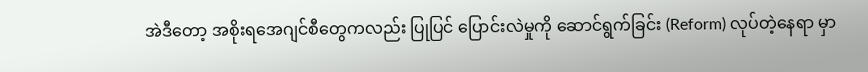အဲဒီတော့ အစိုးရအေဂျင်စီတွေကလည်း ပြုပြင် ပြောင်းလဲမှုကို ဆောင်ရွက်ခြင်း (Reform) လုပ်တဲ့နေရာ မှာ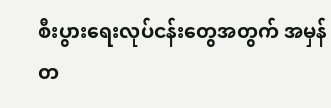စီးပွားရေးလုပ်ငန်းတွေအတွက် အမှန်တ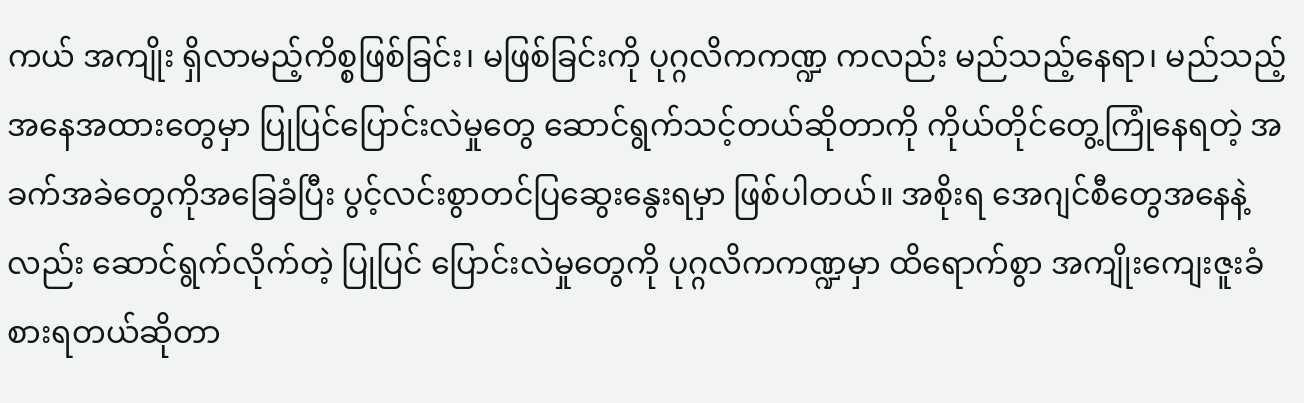ကယ် အကျိုး ရှိလာမည့်ကိစ္စဖြစ်ခြင်း၊ မဖြစ်ခြင်းကို ပုဂ္ဂလိကကဏ္ဍ ကလည်း မည်သည့်နေရာ၊ မည်သည့်အနေအထားတွေမှာ ပြုပြင်ပြောင်းလဲမှုတွေ ဆောင်ရွက်သင့်တယ်ဆိုတာကို ကိုယ်တိုင်တွေ့ကြုံနေရတဲ့ အခက်အခဲတွေကိုအခြေခံပြီး ပွင့်လင်းစွာတင်ပြဆွေးနွေးရမှာ ဖြစ်ပါတယ်။ အစိုးရ အေဂျင်စီတွေအနေနဲ့လည်း ဆောင်ရွက်လိုက်တဲ့ ပြုပြင် ပြောင်းလဲမှုတွေကို ပုဂ္ဂလိကကဏ္ဍမှာ ထိရောက်စွာ အကျိုးကျေးဇူးခံစားရတယ်ဆိုတာ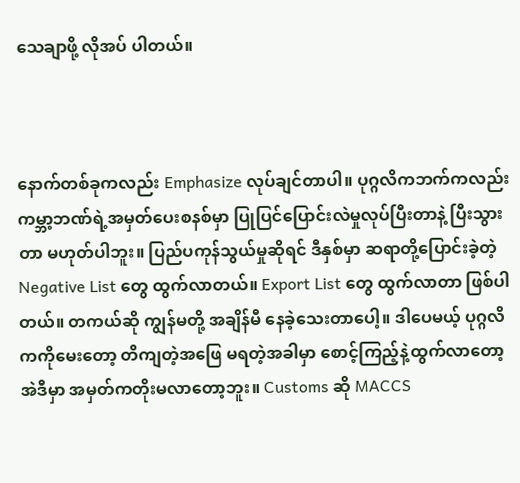သေချာဖို့ လိုအပ် ပါတယ်။



နောက်တစ်ခုကလည်း Emphasize လုပ်ချင်တာပါ။ ပုဂ္ဂလိကဘက်ကလည်း ကမ္ဘာ့ဘဏ်ရဲ့အမှတ်ပေးစနစ်မှာ ပြုပြင်ပြောင်းလဲမှုလုပ်ပြီးတာနဲ့ ပြီးသွားတာ မဟုတ်ပါဘူး။ ပြည်ပကုန်သွယ်မှုဆိုရင် ဒီနှစ်မှာ ဆရာတို့ပြောင်းခဲ့တဲ့Negative List တွေ ထွက်လာတယ်။ Export List တွေ ထွက်လာတာ ဖြစ်ပါတယ်။ တကယ်ဆို ကျွန်မတို့ အချိန်မီ နေခဲ့သေးတာပေါ့။ ဒါပေမယ့် ပုဂ္ဂလိကကိုမေးတော့ တိကျတဲ့အဖြေ မရတဲ့အခါမှာ စောင့်ကြည့်နဲ့ထွက်လာတော့ အဲဒီမှာ အမှတ်ကတိုးမလာတော့ဘူး။ Customs ဆို MACCS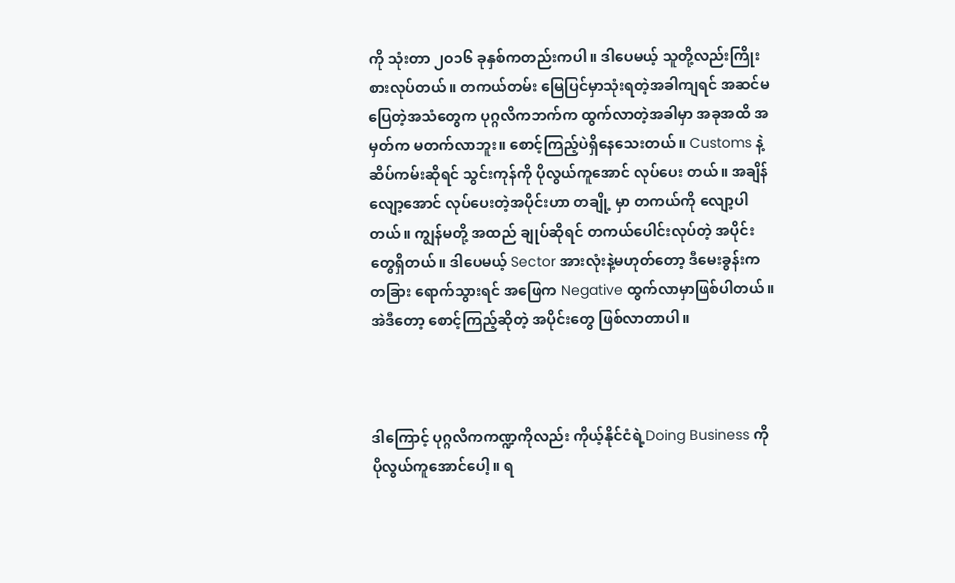ကို သုံးတာ ၂ဝ၁၆ ခုနှစ်ကတည်းကပါ။ ဒါပေမယ့် သူတို့လည်းကြိုးစားလုပ်တယ်။ တကယ်တမ်း မြေပြင်မှာသုံးရတဲ့အခါကျရင် အဆင်မပြေတဲ့အသံတွေက ပုဂ္ဂလိကဘက်က ထွက်လာတဲ့အခါမှာ အခုအထိ အမှတ်က မတက်လာဘူး။ စောင့်ကြည့်ပဲရှိနေသေးတယ်။ Customs နဲ့ ဆိပ်ကမ်းဆိုရင် သွင်းကုန်ကို ပိုလွယ်ကူအောင် လုပ်ပေး တယ်။ အချိန်လျော့အောင် လုပ်ပေးတဲ့အပိုင်းဟာ တချို့ မှာ တကယ်ကို လျော့ပါတယ်။ ကျွန်မတို့ အထည် ချုပ်ဆိုရင် တကယ်ပေါင်းလုပ်တဲ့ အပိုင်းတွေရှိတယ်။ ဒါပေမယ့် Sector အားလုံးနဲ့မဟုတ်တော့ ဒီမေးခွန်းက တခြား ရောက်သွားရင် အဖြေက Negative ထွက်လာမှာဖြစ်ပါတယ်။ အဲဒီတော့ စောင့်ကြည့်ဆိုတဲ့ အပိုင်းတွေ ဖြစ်လာတာပါ။



ဒါကြောင့် ပုဂ္ဂလိကကဏ္ဍကိုလည်း ကိုယ့်နိုင်ငံရဲ့Doing Business ကို ပိုလွယ်ကူအောင်ပေါ့။ ရ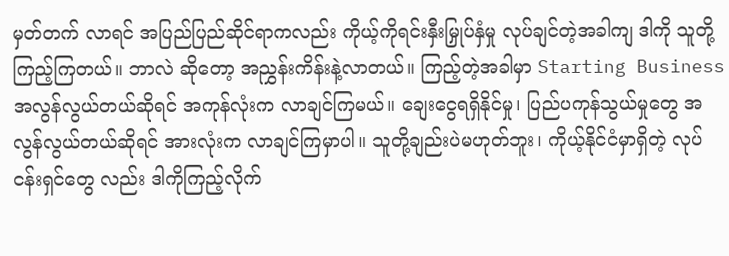မှတ်တက် လာရင် အပြည်ပြည်ဆိုင်ရာကလည်း ကိုယ့်ကိုရင်းနှီးမြှုပ်နှံမှု လုပ်ချင်တဲ့အခါကျ ဒါကို သူတို့ကြည့်ကြတယ်။ ဘာလဲ ဆိုတော့ အညွှန်းကိန်းနဲ့လာတယ်။ ကြည့်တဲ့အခါမှာ Starting Business အလွန်လွယ်တယ်ဆိုရင် အကုန်လုံးက လာချင်ကြမယ်။ ချေးငွေရရှိနိုင်မှု၊ ပြည်ပကုန်သွယ်မှုတွေ အလွန်လွယ်တယ်ဆိုရင် အားလုံးက လာချင်ကြမှာပါ။ သူတို့ချည်းပဲမဟုတ်ဘူး၊ ကိုယ့်နိုင်ငံမှာရှိတဲ့ လုပ်ငန်းရှင်တွေ လည်း ဒါကိုကြည့်လိုက်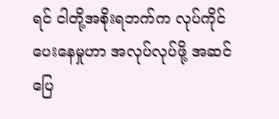ရင် ငါတို့အစိုးရဘက်က လုပ်ကိုင် ပေးနေမှုဟာ အလုပ်လုပ်ဖို့ အဆင်ပြေ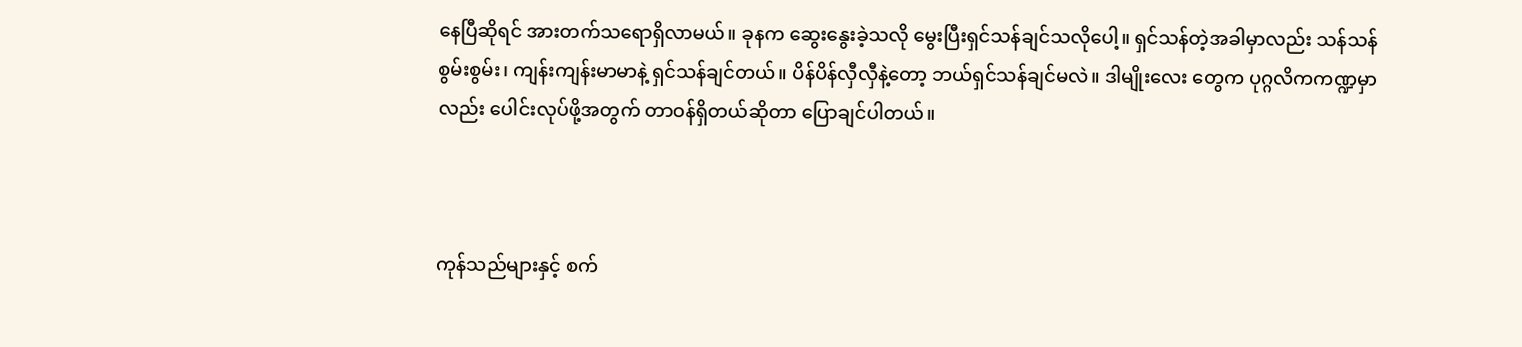နေပြီဆိုရင် အားတက်သရောရှိလာမယ်။ ခုနက ဆွေးနွေးခဲ့သလို မွေးပြီးရှင်သန်ချင်သလိုပေါ့။ ရှင်သန်တဲ့အခါမှာလည်း သန်သန်စွမ်းစွမ်း၊ ကျန်းကျန်းမာမာနဲ့ ရှင်သန်ချင်တယ်။ ပိန်ပိန်လှီလှီနဲ့တော့ ဘယ်ရှင်သန်ချင်မလဲ။ ဒါမျိုးလေး တွေက ပုဂ္ဂလိကကဏ္ဍမှာလည်း ပေါင်းလုပ်ဖို့အတွက် တာဝန်ရှိတယ်ဆိုတာ ပြောချင်ပါတယ်။



ကုန်သည်များနှင့် စက်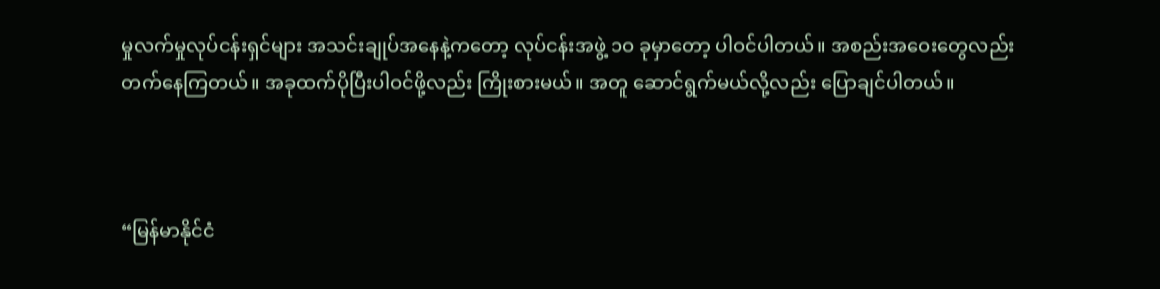မှုလက်မှုလုပ်ငန်းရှင်များ အသင်းချုပ်အနေနဲ့ကတော့ လုပ်ငန်းအဖွဲ့ ၁ဝ ခုမှာတော့ ပါဝင်ပါတယ်။ အစည်းအဝေးတွေလည်း တက်နေကြတယ်။ အခုထက်ပိုပြီးပါဝင်ဖို့လည်း ကြိုးစားမယ်။ အတူ ဆောင်ရွက်မယ်လို့လည်း ပြောချင်ပါတယ်။



“မြန်မာနိုင်ငံ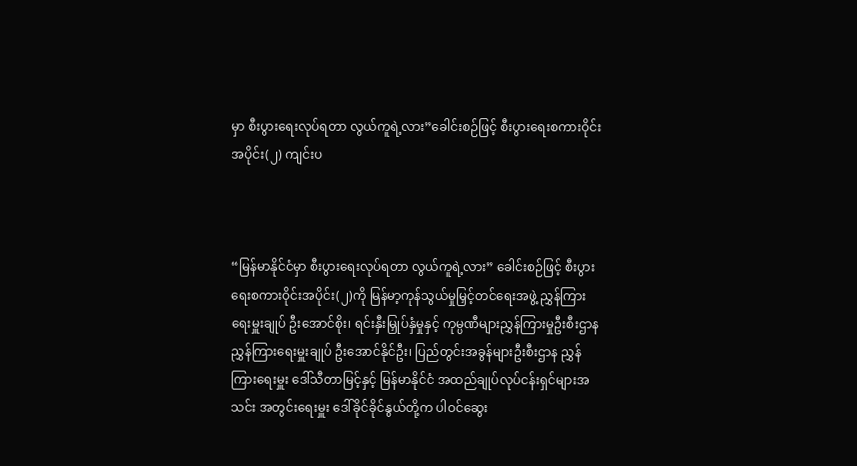မှာ စီးပွားရေးလုပ်ရတာ လွယ်ကူရဲ့လား”ခေါင်းစဉ်ဖြင့် စီးပွားရေးစကားဝိုင်း အပိုင်း(၂) ကျင်းပ



“မြန်မာနိုင်ငံမှာ စီးပွားရေးလုပ်ရတာ လွယ်ကူရဲ့လား” ခေါင်းစဉ်ဖြင့် စီးပွားရေးစကားဝိုင်းအပိုင်း(၂)ကို မြန်မာ့ကုန်သွယ်မှုမြှင့်တင်ရေးအဖွဲ့ ညွှန်ကြားရေးမှူးချုပ် ဦးအောင်စိုး၊ ရင်းနှီးမြှုပ်နှံမှုနှင့် ကုမ္ပဏီများညွှန်ကြားမှုဦးစီးဌာန ညွှန်ကြားရေးမှူးချုပ် ဦးအောင်နိုင်ဦး၊ ပြည်တွင်းအခွန်များဦးစီးဌာန ညွှန်ကြားရေးမှူး ဒေါ်သီတာမြင့်နှင့် မြန်မာနိုင်ငံ အထည်ချုပ်လုပ်ငန်းရှင်များအသင်း အတွင်းရေးမှူး ဒေါ်ခိုင်ခိုင်နွယ်တို့က ပါဝင်ဆွေး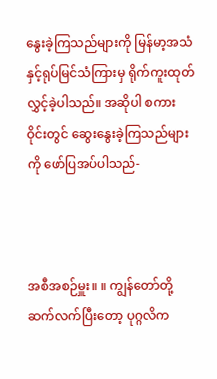နွေးခဲ့ကြသည်များကို မြန်မာ့အသံနှင့်ရုပ်မြင်သံကြားမှ ရိုက်ကူးထုတ်လွှင့်ခဲ့ပါသည်။ အဆိုပါ စကားဝိုင်းတွင် ဆွေးနွေးခဲ့ကြသည်များကို ဖော်ပြအပ်ပါသည်-



အစီအစဉ်မှူး။ ။ ကျွန်တော်တို့ ဆက်လက်ပြီးတော့ ပုဂ္ဂလိက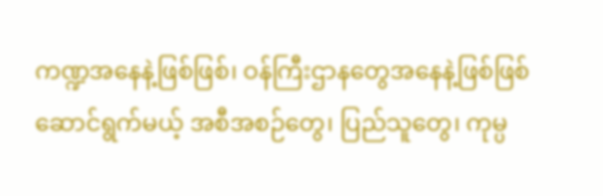ကဏ္ဍအနေနဲ့ဖြစ်ဖြစ်၊ ဝန်ကြီးဌာနတွေအနေနဲ့ဖြစ်ဖြစ် ဆောင်ရွက်မယ့် အစီအစဉ်တွေ၊ ပြည်သူတွေ၊ ကုမ္ပ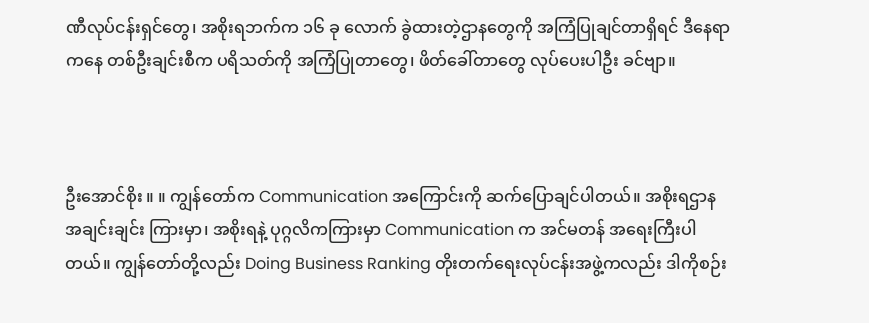ဏီလုပ်ငန်းရှင်တွေ၊ အစိုးရဘက်က ၁၆ ခု လောက် ခွဲထားတဲ့ဌာနတွေကို အကြံပြုချင်တာရှိရင် ဒီနေရာကနေ တစ်ဦးချင်းစီက ပရိသတ်ကို အကြံပြုတာတွေ၊ ဖိတ်ခေါ်တာတွေ လုပ်ပေးပါဦး ခင်ဗျာ။



ဦးအောင်စိုး ။ ။ ကျွန်တော်က Communication အကြောင်းကို ဆက်ပြောချင်ပါတယ်။ အစိုးရဌာနအချင်းချင်း ကြားမှာ၊ အစိုးရနဲ့ ပုဂ္ဂလိကကြားမှာ Communication က အင်မတန် အရေးကြီးပါတယ်။ ကျွန်တော်တို့လည်း Doing Business Ranking တိုးတက်ရေးလုပ်ငန်းအဖွဲ့ကလည်း ဒါကိုစဉ်း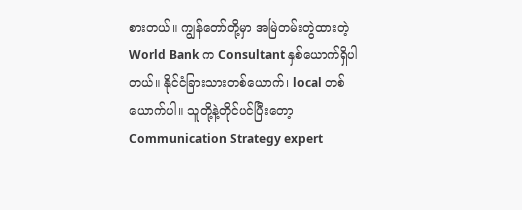စားတယ်။ ကျွန်တော်တို့မှာ အမြဲတမ်းတွဲထားတဲ့ World Bank က Consultant နှစ်ယောက်ရှိပါတယ်။ နိုင်ငံခြားသားတစ်ယောက်၊ local တစ်ယောက်ပါ။ သူတို့နဲ့တိုင်ပင်ပြီးတော့ Communication Strategy expert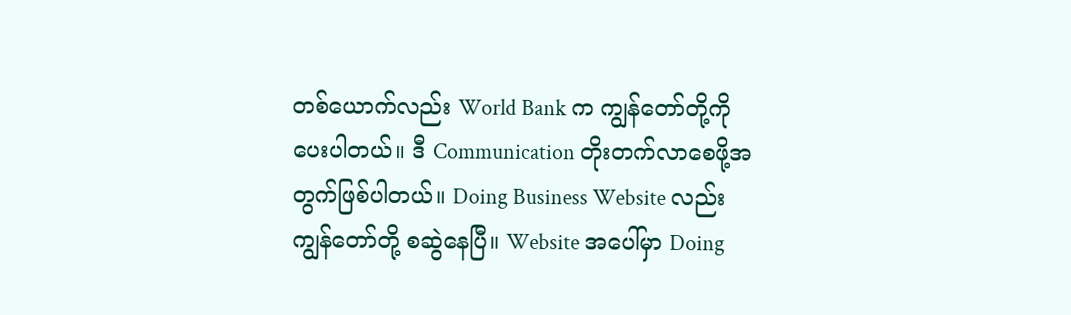တစ်ယောက်လည်း World Bank က ကျွန်တော်တို့ကို ပေးပါတယ်။ ဒီ Communication တိုးတက်လာစေဖို့အတွက်ဖြစ်ပါတယ်။ Doing Business Website လည်း ကျွန်တော်တို့ စဆွဲနေပြီ။ Website အပေါ်မှာ Doing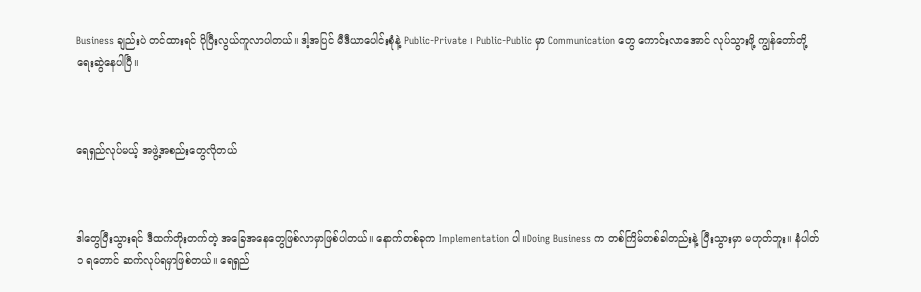Business ချည်းပဲ တင်ထားရင် ပိုပြီးလွယ်ကူလာပါတယ်။ ဒါ့အပြင် မီဒီယာပေါင်းစုံနဲ့ Public-Private ၊ Public-Public မှာ Communication တွေ ကောင်းလာအောင် လုပ်သွားဖို့ ကျွန်တော်တို့ ရေးဆွဲနေပါပြီ။



ရေရှည်လုပ်မယ့် အဖွဲ့အစည်းတွေလိုတယ်



ဒါတွေပြီးသွားရင် ဒီထက်တိုးတက်တဲ့ အခြေအနေတွေဖြစ်လာမှာဖြစ်ပါတယ်။ နောက်တစ်ခုက Implementation ပါ။Doing Business က တစ်ကြိမ်တစ်ခါတည်းနဲ့ ပြီးသွားမှာ မဟုတ်ဘူး။ နံပါတ် ၁ ရတောင် ဆက်လုပ်ရမှာဖြစ်တယ်။ ရေရှည်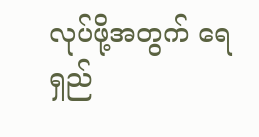လုပ်ဖို့အတွက် ရေရှည်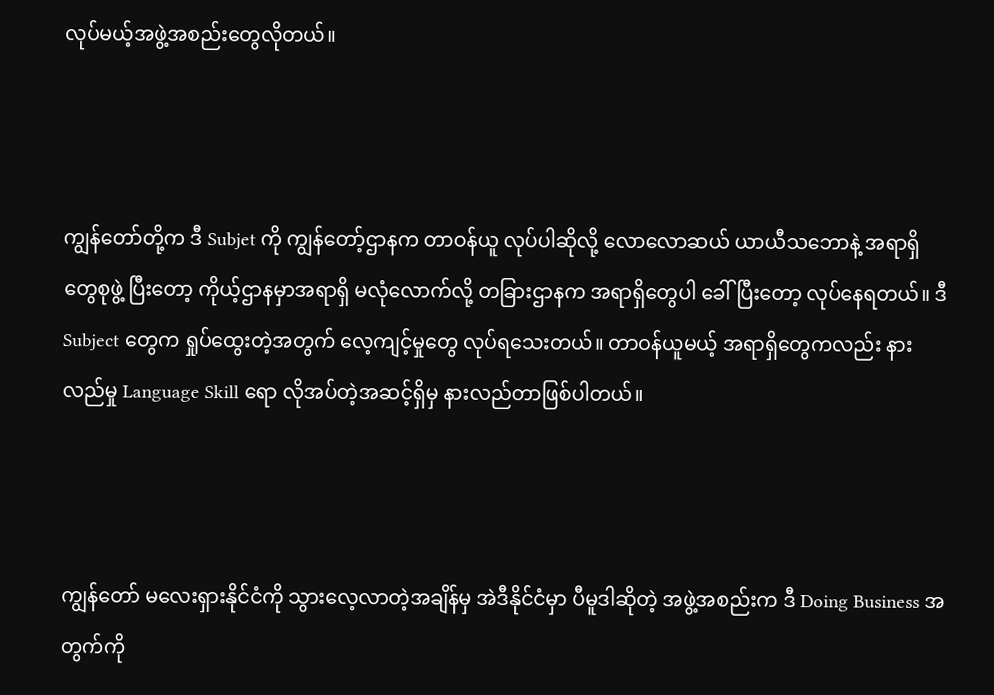လုပ်မယ့်အဖွဲ့အစည်းတွေလိုတယ်။



ကျွန်တော်တို့က ဒီ Subjet ကို ကျွန်တော့်ဌာနက တာဝန်ယူ လုပ်ပါဆိုလို့ လောလောဆယ် ယာယီသဘောနဲ့ အရာရှိတွေစုဖွဲ့ ပြီးတော့ ကိုယ့်ဌာနမှာအရာရှိ မလုံလောက်လို့ တခြားဌာနက အရာရှိတွေပါ ခေါ်ပြီးတော့ လုပ်နေရတယ်။ ဒီ Subject တွေက ရှုပ်ထွေးတဲ့အတွက် လေ့ကျင့်မှုတွေ လုပ်ရသေးတယ်။ တာဝန်ယူမယ့် အရာရှိတွေကလည်း နားလည်မှု Language Skill ရော လိုအပ်တဲ့အဆင့်ရှိမှ နားလည်တာဖြစ်ပါတယ်။



ကျွန်တော် မလေးရှားနိုင်ငံကို သွားလေ့လာတဲ့အချိန်မှ အဲဒီနိုင်ငံမှာ ပီမူဒါဆိုတဲ့ အဖွဲ့အစည်းက ဒီ Doing Business အတွက်ကို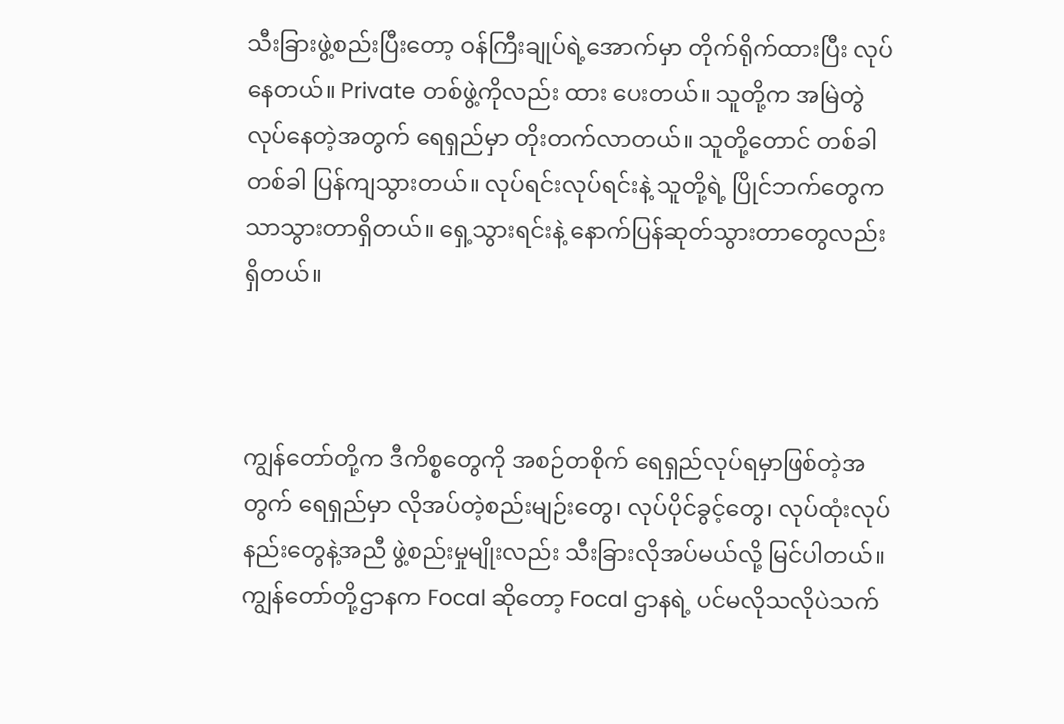သီးခြားဖွဲ့စည်းပြီးတော့ ဝန်ကြီးချုပ်ရဲ့အောက်မှာ တိုက်ရိုက်ထားပြီး လုပ်နေတယ်။ Private တစ်ဖွဲ့ကိုလည်း ထား ပေးတယ်။ သူတို့က အမြဲတွဲလုပ်နေတဲ့အတွက် ရေရှည်မှာ တိုးတက်လာတယ်။ သူတို့တောင် တစ်ခါတစ်ခါ ပြန်ကျသွားတယ်။ လုပ်ရင်းလုပ်ရင်းနဲ့ သူတို့ရဲ့ ပြိုင်ဘက်တွေက သာသွားတာရှိတယ်။ ရှေ့သွားရင်းနဲ့ နောက်ပြန်ဆုတ်သွားတာတွေလည်းရှိတယ်။



ကျွန်တော်တို့က ဒီကိစ္စတွေကို အစဉ်တစိုက် ရေရှည်လုပ်ရမှာဖြစ်တဲ့အတွက် ရေရှည်မှာ လိုအပ်တဲ့စည်းမျဉ်းတွေ၊ လုပ်ပိုင်ခွင့်တွေ၊ လုပ်ထုံးလုပ်နည်းတွေနဲ့အညီ ဖွဲ့စည်းမှုမျိုးလည်း သီးခြားလိုအပ်မယ်လို့ မြင်ပါတယ်။ ကျွန်တော်တို့ဌာနက Focal ဆိုတော့ Focal ဌာနရဲ့ ပင်မလိုသလိုပဲသက်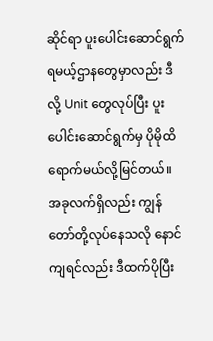ဆိုင်ရာ ပူးပေါင်းဆောင်ရွက်ရမယ့်ဌာနတွေမှာလည်း ဒီလို့ Unit တွေလုပ်ပြီး ပူးပေါင်းဆောင်ရွက်မှ ပိုမိုထိရောက်မယ်လို့မြင်တယ်။ အခုလက်ရှိလည်း ကျွန်တော်တို့လုပ်နေသလို နောင်ကျရင်လည်း ဒီထက်ပိုပြီး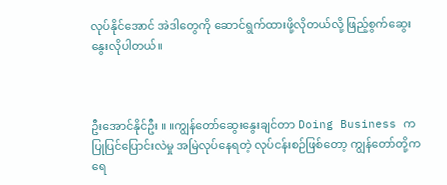လုပ်နိုင်အောင် အဲဒါတွေကို ဆောင်ရွက်ထားဖို့လိုတယ်လို့ ဖြည့်စွက်ဆွေးနွေးလိုပါတယ်။



ဦးအောင်နိုင်ဦး ။ ။ကျွန်တော်ဆွေးနွေးချင်တာ Doing Business က ပြုပြင်ပြောင်းလဲမှု အမြဲလုပ်နေရတဲ့ လုပ်ငန်းစဉ်ဖြစ်တော့ ကျွန်တော်တို့က ရေ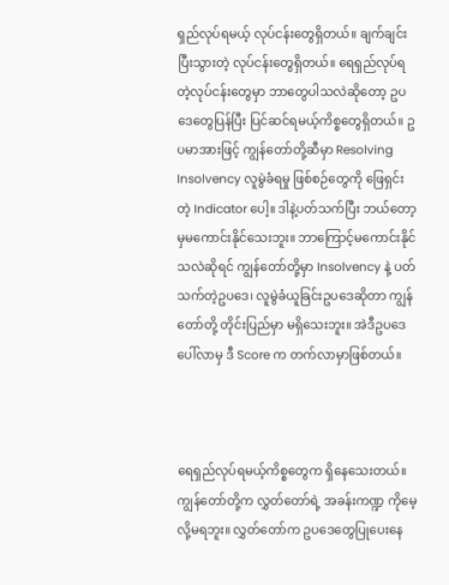ရှည်လုပ်ရမယ့် လုပ်ငန်းတွေရှိတယ်။ ချက်ချင်းပြီးသွားတဲ့ လုပ်ငန်းတွေရှိတယ်။ ရေရှည်လုပ်ရတဲ့လုပ်ငန်းတွေမှာ ဘာတွေပါသလဲဆိုတော့ ဥပဒေတွေပြန်ပြီး ပြင်ဆင်ရမယ့်ကိစ္စတွေရှိတယ်။ ဥပမာအားဖြင့် ကျွန်တော်တို့ဆီမှာ Resolving Insolvency လူမွဲခံရမှု ဖြစ်စဉ်တွေကို ဖြေရှင်းတဲ့ Indicator ပေါ့။ ဒါနဲ့ပတ်သက်ပြီး ဘယ်တော့မှမကောင်းနိုင်သေးဘူး။ ဘာကြောင့်မကောင်းနိုင်သလဲဆိုရင် ကျွန်တော်တို့မှာ Insolvency နဲ့ ပတ်သက်တဲ့ဥပဒေ၊ လူမွဲခံယူခြင်းဥပဒေဆိုတာ ကျွန်တော်တို့ တိုင်းပြည်မှာ မရှိသေးဘူး။ အဲဒီဥပဒေပေါ်လာမှ ဒီ Score က တက်လာမှာဖြစ်တယ်။



ရေရှည်လုပ်ရမယ့်ကိစ္စတွေက ရှိနေသေးတယ်။ ကျွန်တော်တို့က လွှတ်တော်ရဲ့ အခန်းကဏ္ဍ ကိုမေ့လို့မရဘူး။ လွှတ်တော်က ဥပဒေတွေပြုပေးနေ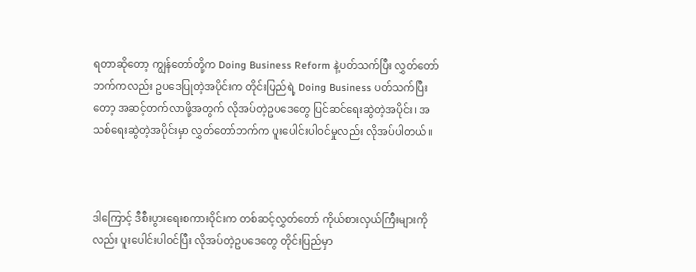ရတာဆိုတော့ ကျွန်တော်တို့က Doing Business Reform နဲ့ပတ်သက်ပြီး လွှတ်တော် ဘက်ကလည်း ဥပဒေပြုတဲ့အပိုင်းက တိုင်းပြည်ရဲ့ Doing Business ပတ်သက်ပြီးတော့ အဆင့်တက်လာဖို့အတွက် လိုအပ်တဲ့ဥပဒေတွေ ပြင်ဆင်ရေးဆွဲတဲ့အပိုင်း၊ အသစ်ရေးဆွဲတဲ့အပိုင်းမှာ လွှတ်တော်ဘက်က ပူးပေါင်းပါဝင်မှုလည်း လိုအပ်ပါတယ်။



ဒါကြောင့် ဒီစီးပွားရေးစကားဝိုင်းက တစ်ဆင့်လွှတ်တော် ကိုယ်စားလှယ်ကြီးများကိုလည်း ပူးပေါင်းပါဝင်ပြီး လိုအပ်တဲ့ဥပဒေတွေ တိုင်းပြည်မှာ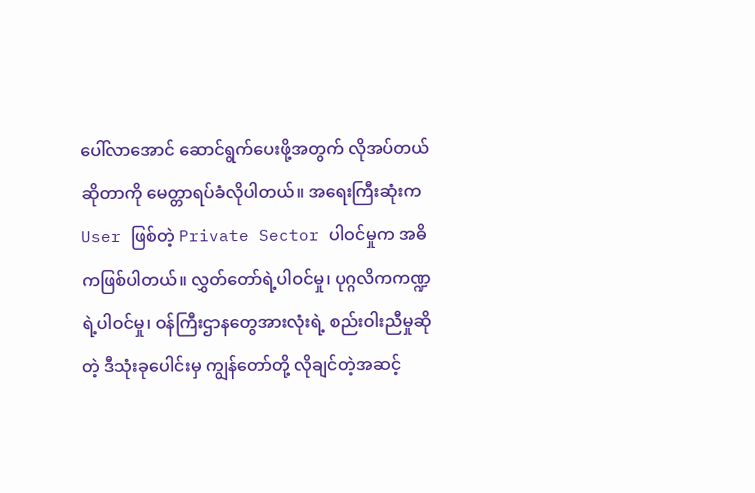ပေါ်လာအောင် ဆောင်ရွက်ပေးဖို့အတွက် လိုအပ်တယ်ဆိုတာကို မေတ္တာရပ်ခံလိုပါတယ်။ အရေးကြီးဆုံးက User ဖြစ်တဲ့ Private Sector ပါဝင်မှုက အဓိကဖြစ်ပါတယ်။ လွှတ်တော်ရဲ့ပါဝင်မှု၊ ပုဂ္ဂလိကကဏ္ဍရဲ့ပါဝင်မှု၊ ဝန်ကြီးဌာနတွေအားလုံးရဲ့ စည်းဝါးညီမှုဆိုတဲ့ ဒီသုံးခုပေါင်းမှ ကျွန်တော်တို့ လိုချင်တဲ့အဆင့်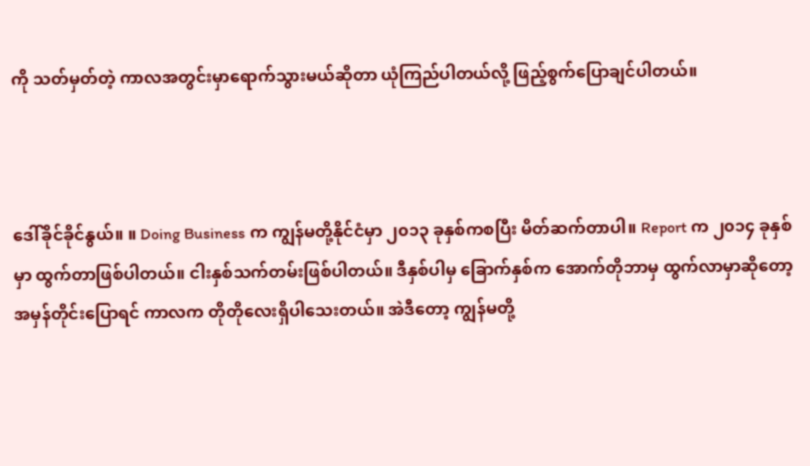ကို သတ်မှတ်တဲ့ ကာလအတွင်းမှာရောက်သွားမယ်ဆိုတာ ယုံကြည်ပါတယ်လို့ ဖြည့်စွက်ပြောချင်ပါတယ်။



ဒေါ်ခိုင်ခိုင်နွယ်။ ။ Doing Business က ကျွန်မတို့နိုင်ငံမှာ ၂၀၁၃ ခုနှစ်ကစပြီး မိတ်ဆက်တာပါ။ Report က ၂၀၁၄ ခုနှစ်မှာ ထွက်တာဖြစ်ပါတယ်။ ငါးနှစ်သက်တမ်းဖြစ်ပါတယ်။ ဒီနှစ်ပါမှ ခြောက်နှစ်က အောက်တိုဘာမှ ထွက်လာမှာဆိုတော့ အမှန်တိုင်းပြောရင် ကာလက တိုတိုလေးရှိပါသေးတယ်။ အဲဒီတော့ ကျွန်မတို့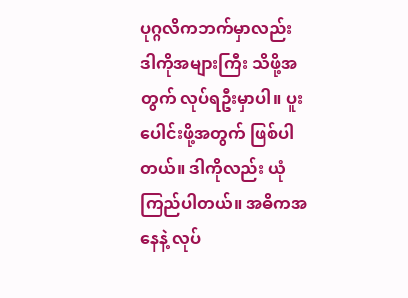ပုဂ္ဂလိကဘက်မှာလည်း ဒါကိုအများကြီး သိဖို့အတွက် လုပ်ရဦးမှာပါ။ ပူးပေါင်းဖို့အတွက် ဖြစ်ပါတယ်။ ဒါကိုလည်း ယုံကြည်ပါတယ်။ အဓိကအနေနဲ့ လုပ်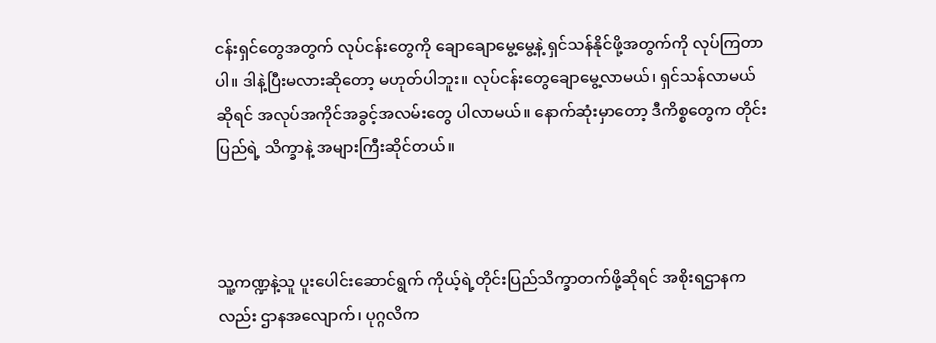ငန်းရှင်တွေအတွက် လုပ်ငန်းတွေကို ချောချောမွေ့မွေ့နဲ့ ရှင်သန်နိုင်ဖို့အတွက်ကို လုပ်ကြတာပါ။ ဒါနဲ့ပြီးမလားဆိုတော့ မဟုတ်ပါဘူး။ လုပ်ငန်းတွေချောမွေ့လာမယ်၊ ရှင်သန်လာမယ်ဆိုရင် အလုပ်အကိုင်အခွင့်အလမ်းတွေ ပါလာမယ်။ နောက်ဆုံးမှာတော့ ဒီကိစ္စတွေက တိုင်းပြည်ရဲ့ သိက္ခာနဲ့ အများကြီးဆိုင်တယ်။



သူ့ကဏ္ဍနဲ့သူ ပူးပေါင်းဆောင်ရွက် ကိုယ့်ရဲ့တိုင်းပြည်သိက္ခာတက်ဖို့ဆိုရင် အစိုးရဌာနကလည်း ဌာနအလျောက်၊ ပုဂ္ဂလိက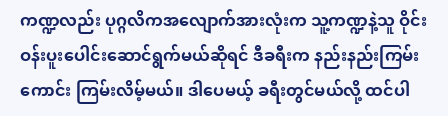ကဏ္ဍလည်း ပုဂ္ဂလိကအလျောက်အားလုံးက သူ့ကဏ္ဍနဲ့သူ ဝိုင်းဝန်းပူးပေါင်းဆောင်ရွက်မယ်ဆိုရင် ဒီခရီးက နည်းနည်းကြမ်းကောင်း ကြမ်းလိမ့်မယ်။ ဒါပေမယ့် ခရီးတွင်မယ်လို့ ထင်ပါ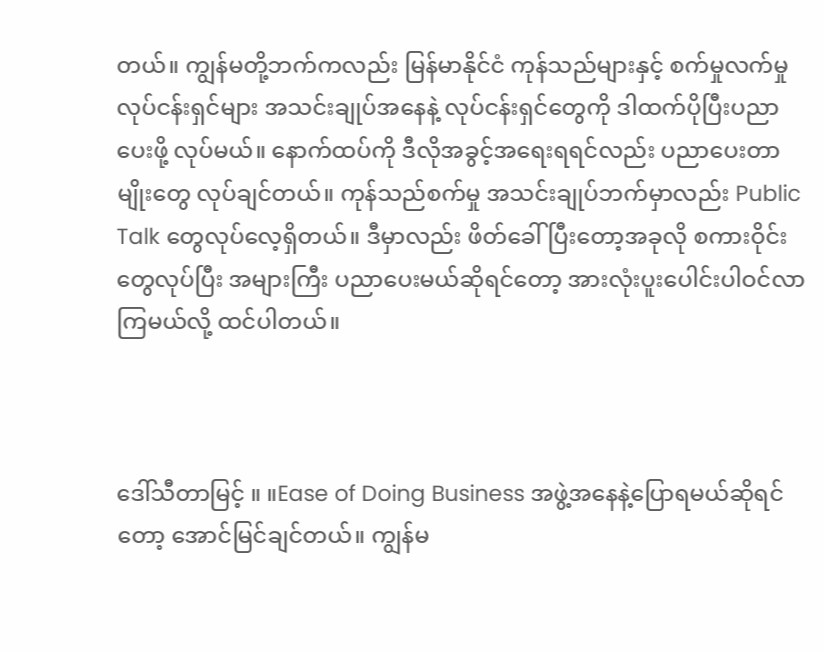တယ်။ ကျွန်မတို့ဘက်ကလည်း မြန်မာနိုင်ငံ ကုန်သည်များနှင့် စက်မှုလက်မှုလုပ်ငန်းရှင်များ အသင်းချုပ်အနေနဲ့ လုပ်ငန်းရှင်တွေကို ဒါထက်ပိုပြီးပညာပေးဖို့ လုပ်မယ်။ နောက်ထပ်ကို ဒီလိုအခွင့်အရေးရရင်လည်း ပညာပေးတာမျိုးတွေ လုပ်ချင်တယ်။ ကုန်သည်စက်မှု အသင်းချုပ်ဘက်မှာလည်း Public Talk တွေလုပ်လေ့ရှိတယ်။ ဒီမှာလည်း ဖိတ်ခေါ် ပြီးတော့အခုလို စကားဝိုင်းတွေလုပ်ပြီး အများကြီး ပညာပေးမယ်ဆိုရင်တော့ အားလုံးပူးပေါင်းပါဝင်လာကြမယ်လို့ ထင်ပါတယ်။



ဒေါ်သီတာမြင့် ။ ။Ease of Doing Business အဖွဲ့အနေနဲ့ပြောရမယ်ဆိုရင်တော့ အောင်မြင်ချင်တယ်။ ကျွန်မ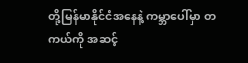တို့မြန်မာနိုင်ငံအနေနဲ့ ကမ္ဘာပေါ်မှာ တကယ်ကို အဆင့်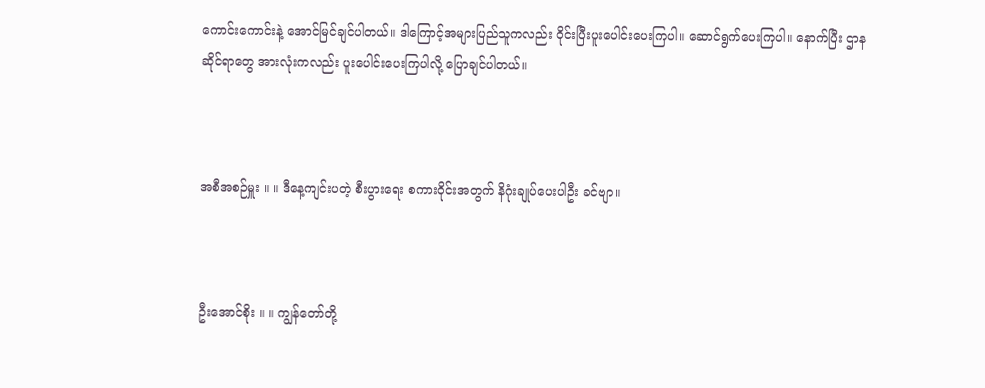ကောင်းကောင်းနဲ့ အောင်မြင်ချင်ပါတယ်။ ဒါကြောင့်အများပြည်သူကလည်း ဝိုင်းပြီးပူးပေါင်းပေးကြပါ။ ဆောင်ရွက်ပေးကြပါ။ နောက်ပြီး ဌာနဆိုင်ရာတွေ အားလုံးကလည်း ပူးပေါင်းပေးကြပါလို့ ပြောချင်ပါတယ်။



အစီအစဉ်မှူး ။ ။ ဒီနေ့ကျင်းပတဲ့ စီးပွားရေး စကားဝိုင်းအတွက် နိဂုံးချုပ်ပေးပါဦး ခင်ဗျာ။



ဦးအောင်စိုး ။ ။ ကျွန်တော်တို့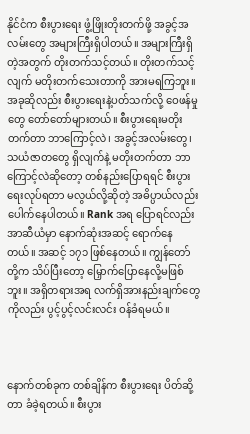နိုင်ငံက စီးပွားရေး ဖွံ့ဖြိုးတိုးတက်ဖို့ အခွင့်အလမ်းတွေ အများကြီးရှိပါတယ်။ အများကြီးရှိတဲ့အတွက် တိုးတက်သင့်တယ်။ တိုးတက်သင့်လျက် မတိုးတက်သေးတာကို အားမရကြဘူး။ အခုဆိုလည်း စီးပွားရေးနဲ့ပတ်သက်လို့ ဝေဖန်မှုတွေ တော်တော်များတယ်။ စီးပွားရေးမတိုးတက်တာ ဘာကြောင့်လဲ၊ အခွင့်အလမ်းတွေ၊ သယံဇာတတွေ ရှိလျက်နဲ့ မတိုးတက်တာ ဘာကြောင့်လဲဆိုတော့ တစ်နည်းပြောရရင် စီးပွားရေးလုပ်ရတာ မလွယ်လို့ဆိုတဲ့ အဓိပ္ပာယ်လည်း ပေါက်နေပါတယ်။ Rank အရ ပြောရင်လည်း အာဆီယံမှာ နောက်ဆုံးအဆင့် ရောက်နေတယ်။ အဆင့် ၁၇၁ ဖြစ်နေတယ်။ ကျွန်တော်တို့က သိပ်ပြီးတော့ မြှောက်ပြောနေလို့မဖြစ်ဘူး။ အရှိတရားအရ လက်ရှိအားနည်းချက်တွေကိုလည်း ပွင့်ပွင့်လင်းလင်း ဝန်ခံရမယ်။



နောက်တစ်ခုက တစ်ချိန်က စီးပွားရေး ပိတ်ဆို့တာ ခံခဲ့ရတယ်။ စီးပွား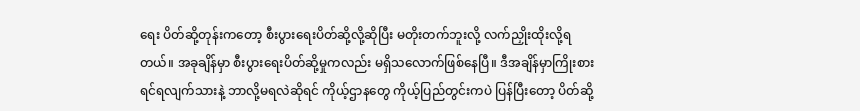ရေး ပိတ်ဆို့တုန်းကတော့ စီးပွားရေးပိတ်ဆို့လို့ဆိုပြီး မတိုးတက်ဘူးလို့ လက်ညှိုးထိုးလို့ရတယ်။ အခုချိန်မှာ စီးပွားရေးပိတ်ဆို့မှုကလည်း မရှိသလောက်ဖြစ်နေပြီ။ ဒီအချိန်မှာကြိုးစားရင်ရလျက်သားနဲ့ ဘာလို့မရလဲဆိုရင် ကိုယ့်ဌာနတွေ ကိုယ့်ပြည်တွင်းကပဲ ပြန်ပြီးတော့ ပိတ်ဆို့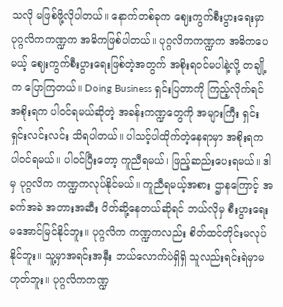သလို မဖြစ်ဖို့လိုပါတယ်။ နောက်တစ်ခုက ဈေးကွက်စီးပွားရေးမှာ ပုဂ္ဂလိကကဏ္ဍက အဓိကဖြစ်ပါတယ်။ ပုဂ္ဂလိကကဏ္ဍက အဓိကပေမယ့် ဈေးကွက်စီးပွားရေးဖြစ်တဲ့အတွက် အစိုးရဝင်မပါနဲ့လို့ တချို့က ပြောကြတယ်။ Doing Business ရှင်းပြတာကို ကြည့်လိုက်ရင် အစိုးရက ပါဝင်ရမယ်ဆိုတဲ့ အခန်းကဏ္ဍတွေကို အများကြီး ရှင်းရှင်းလင်းလင်း သိရပါတယ်။ ပါသင့်ပါထိုက်တဲ့နေရာမှာ အစိုးရက ပါဝင်ရမယ်။ ပါဝင်ပြီးတော့ ကူညီရမယ်၊ ဖြည့်ဆည်းပေးရမယ်။ ဒါမှ ပုဂ္ဂလိက ကဏ္ဍကလုပ်နိုင်မယ်။ ကူညီရမယ့်အစား ဌာနကြောင့် အခက်အခဲ အတားအဆီး ပိတ်ဆို့နေတယ်ဆိုရင် ဘယ်လိုမှ စီးပွားရေးမအောင်မြင်နိုင်ဘူး။ ပုဂ္ဂလိက ကဏ္ဍကလည်း စိတ်ထင်တိုင်းမလုပ်နိုင်ဘူး။ သူ့မှာအရင်းအနှီး ဘယ်လောက်ပဲရှိရှိ သူလည်းရင်းရဲမှာမဟုတ်ဘူး။ ပုဂ္ဂလိကကဏ္ဍ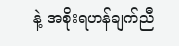နဲ့ အစိုးရဟန်ချက်ညီ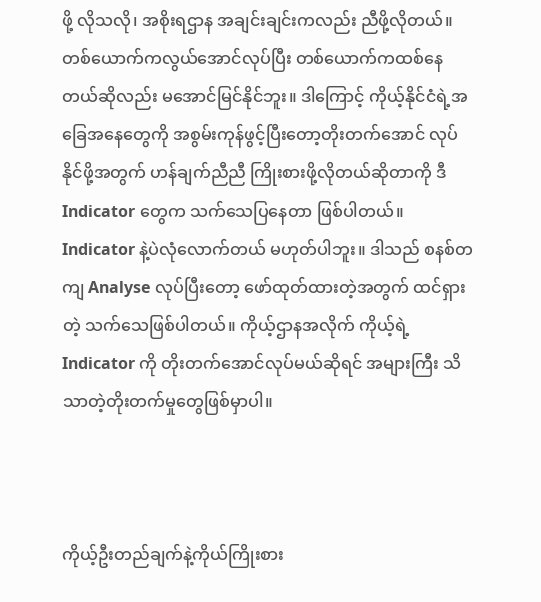ဖို့ လိုသလို၊ အစိုးရဌာန အချင်းချင်းကလည်း ညီဖို့လိုတယ်။ တစ်ယောက်ကလွယ်အောင်လုပ်ပြီး တစ်ယောက်ကထစ်နေတယ်ဆိုလည်း မအောင်မြင်နိုင်ဘူး။ ဒါကြောင့် ကိုယ့်နိုင်ငံရဲ့အခြေအနေတွေကို အစွမ်းကုန်ဖွင့်ပြီးတော့တိုးတက်အောင် လုပ်နိုင်ဖို့အတွက် ဟန်ချက်ညီညီ ကြိုးစားဖို့လိုတယ်ဆိုတာကို ဒီ Indicator တွေက သက်သေပြနေတာ ဖြစ်ပါတယ်။ Indicator နဲ့ပဲလုံလောက်တယ် မဟုတ်ပါဘူး။ ဒါသည် စနစ်တကျ Analyse လုပ်ပြီးတော့ ဖော်ထုတ်ထားတဲ့အတွက် ထင်ရှားတဲ့ သက်သေဖြစ်ပါတယ်။ ကိုယ့်ဌာနအလိုက် ကိုယ့်ရဲ့ Indicator ကို တိုးတက်အောင်လုပ်မယ်ဆိုရင် အများကြီး သိသာတဲ့တိုးတက်မှုတွေဖြစ်မှာပါ။



ကိုယ့်ဦးတည်ချက်နဲ့ကိုယ်ကြိုးစား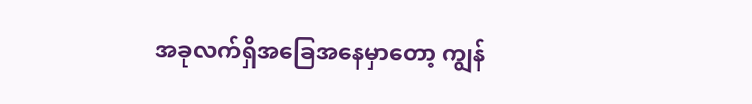အခုလက်ရှိအခြေအနေမှာတော့ ကျွန်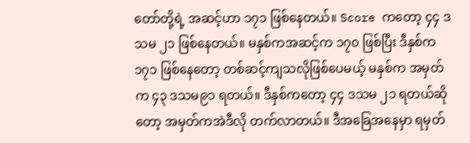တော်တို့ရဲ့ အဆင့်ဟာ ၁၇၁ ဖြစ်နေတယ်။ Score ကတော့ ၄၄ ဒသမ ၂၁ ဖြစ်နေတယ်။ မနှစ်ကအဆင့်က ၁၇၀ ဖြစ်ပြီး ဒီနှစ်က ၁၇၁ ဖြစ်နေတော့ တစ်ဆင့်ကျသလိုဖြစ်ပေမယ့် မနှစ်က အမှတ်က ၄၃ ဒသမ၉၁ ရတယ်။ ဒီနှစ်ကတော့ ၄၄ ဒသမ ၂၁ ရတယ်ဆိုတော့ အမှတ်ကအဲဒီလို တက်လာတယ်။ ဒီအခြေအနေမှာ ရမှတ်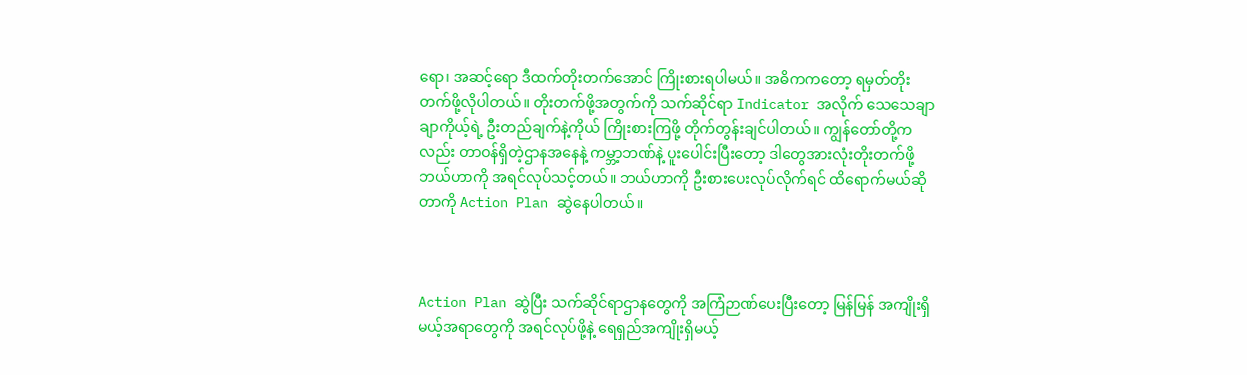ရော၊ အဆင့်ရော ဒီထက်တိုးတက်အောင် ကြိုးစားရပါမယ်။ အဓိကကတော့ ရမှတ်တိုးတက်ဖို့လိုပါတယ်။ တိုးတက်ဖို့အတွက်ကို သက်ဆိုင်ရာ Indicator အလိုက် သေသေချာချာကိုယ့်ရဲ့ ဦးတည်ချက်နဲ့ကိုယ် ကြိုးစားကြဖို့ တိုက်တွန်းချင်ပါတယ်။ ကျွန်တော်တို့ကလည်း တာဝန်ရှိတဲ့ဌာနအနေနဲ့ ကမ္ဘာ့ဘဏ်နဲ့ ပူးပေါင်းပြီးတော့ ဒါတွေအားလုံးတိုးတက်ဖို့ ဘယ်ဟာကို အရင်လုပ်သင့်တယ်။ ဘယ်ဟာကို ဦးစားပေးလုပ်လိုက်ရင် ထိရောက်မယ်ဆိုတာကို Action Plan ဆွဲနေပါတယ်။



Action Plan ဆွဲပြီး သက်ဆိုင်ရာဌာနတွေကို အကြံဉာဏ်ပေးပြီးတော့ မြန်မြန် အကျိုးရှိမယ့်အရာတွေကို အရင်လုပ်ဖို့နဲ့ ရေရှည်အကျိုးရှိမယ့်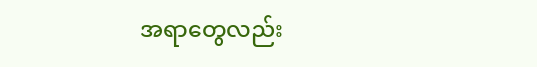အရာတွေလည်း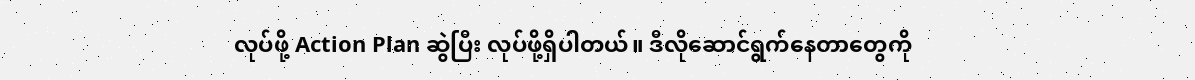လုပ်ဖို့ Action Plan ဆွဲပြီး လုပ်ဖို့ရှိပါတယ်။ ဒီလိုဆောင်ရွက်နေတာတွေကို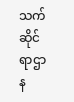သက်ဆိုင်ရာဌာန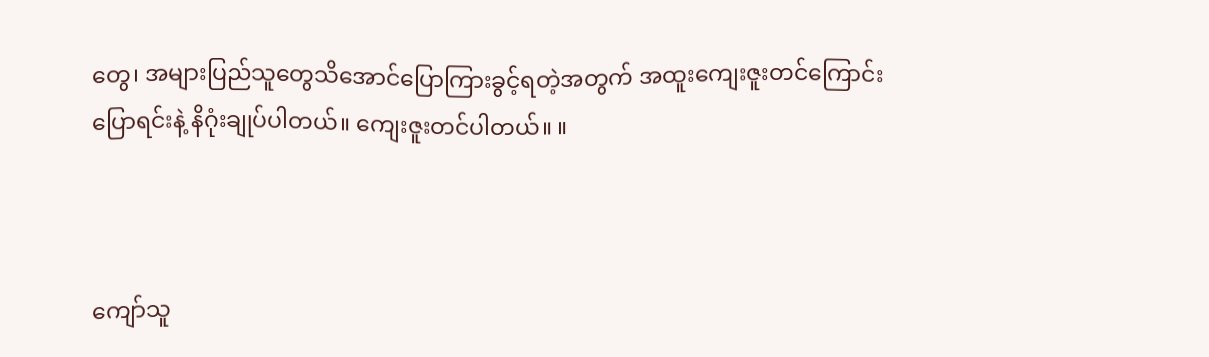တွေ၊ အများပြည်သူတွေသိအောင်ပြောကြားခွင့်ရတဲ့အတွက် အထူးကျေးဇူးတင်ကြောင်းပြောရင်းနဲ့ နိဂုံးချုပ်ပါတယ်။ ကျေးဇူးတင်ပါတယ်။ ။



ကျော်သူ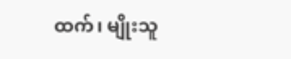ထက်၊ မျိုးသူ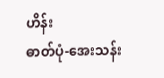ဟိန်း
ဓာတ်ပုံ-အေးသန်း